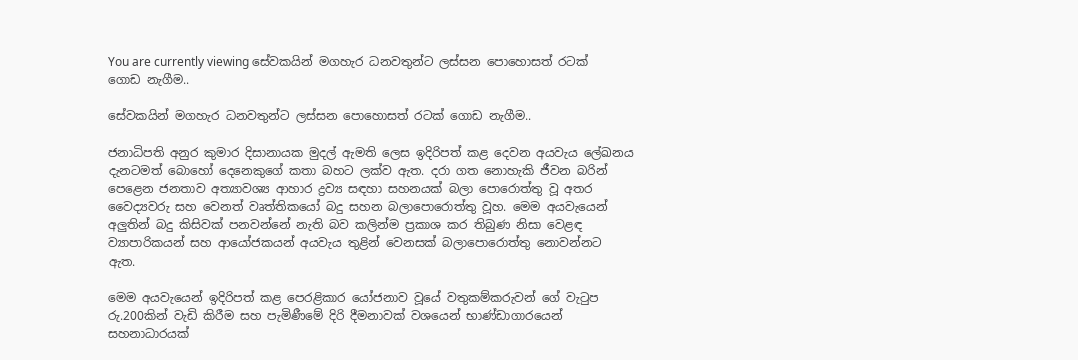You are currently viewing සේවකයින් මගහැර ධනවතුන්ට ලස්සන පොහොසත් රටක් ගොඩ නැගීම..

සේවකයින් මගහැර ධනවතුන්ට ලස්සන පොහොසත් රටක් ගොඩ නැගීම..

ජනාධිපති අනුර කුමාර දිසානායක මුදල් ඇමති ලෙස ඉදිරිපත් කළ දෙවන අයවැය ලේඛනය දැනටමත් බොහෝ දෙනෙකුගේ කතා බහට ලක්ව ඇත. දරා ගත නොහැකි ජීවන බරින් පෙළෙන ජනතාව අත්‍යාවශ්‍ය ආහාර ද්‍රව්‍ය සඳහා සහනයක් බලා පොරොත්තු වූ අතර වෛද්‍යවරු සහ වෙනත් වෘත්තිකයෝ බදු සහන බලාපොරොත්තු වූහ. මෙම අයවැයෙන් අලුතින් බදු කිසිවක් පනවන්නේ නැති බව කලින්ම ප්‍රකාශ කර තිබුණ නිසා වෙළඳ ව්‍යාපාරිකයන් සහ ආයෝජකයන් අයවැය තුළින් වෙනසක් බලාපොරොත්තු නොවන්නට ඇත.

මෙම අයවැයෙන් ඉදිරිපත් කළ පෙරළිකාර යෝජනාව වූයේ වතුකම්කරුවන් ගේ වැටුප රු.200කින් වැඩි කිරීම සහ පැමිණීමේ දිරි දීමනාවක් වශයෙන් භාණ්ඩාගාරයෙන් සහනාධාරයක්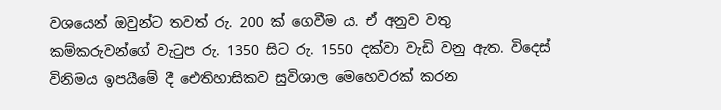වශයෙන් ඔවුන්ට තවත් රු. 200 ක් ගෙවීම ය. ඒ අනුව වතු කම්කරුවන්ගේ වැටුප රු. 1350 සිට රු. 1550 දක්වා වැඩි වනු ඇත. විදෙස් විනිමය ඉපයීමේ දී ඓතිහාසිකව සුවිශාල මෙහෙවරක් කරන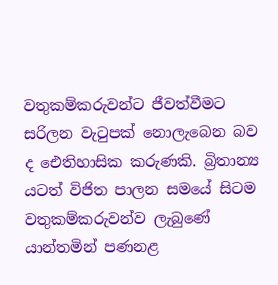වතුකම්කරුවන්ට ජීවත්වීමට සරිලන වැටුපක් නොලැබෙන බව ද ඓතිහාසික කරුණකි. බ්‍රිතාන්‍ය යටත් විජිත පාලන සමයේ සිටම වතුකම්කරුවන්ව ලැබුණේ යාන්තමින් පණනළ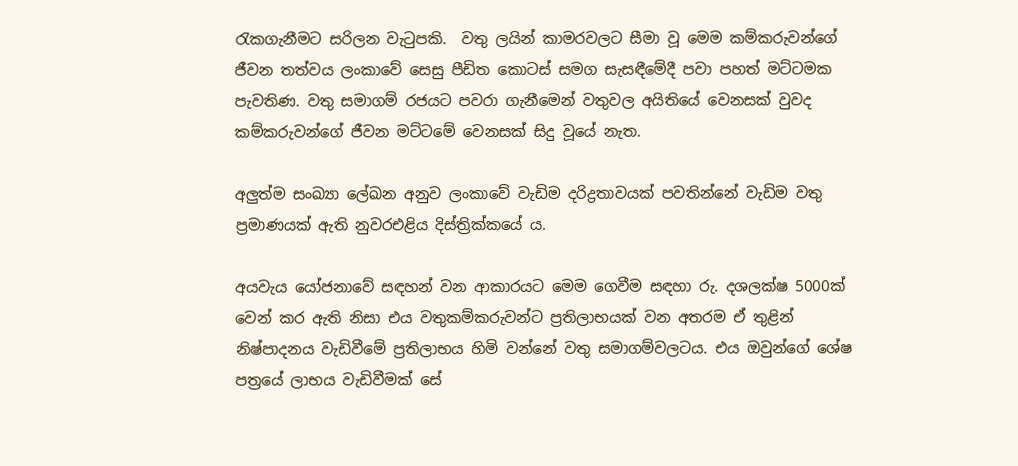රැකගැනීමට සරිලන වැටුපකි.  වතු ලයින් කාමරවලට සීමා වූ මෙම කම්කරුවන්ගේ ජීවන තත්වය ලංකාවේ සෙසු පීඩිත කොටස් සමග සැසඳීමේදී පවා පහත් මට්ටමක පැවතිණ. වතු සමාගම් රජයට පවරා ගැනීමෙන් වතුවල අයිතියේ වෙනසක් වුවද කම්කරුවන්ගේ ජීවන මට්ටමේ වෙනසක් සිදු වූයේ නැත.

අලුත්ම සංඛ්‍යා ලේඛන අනුව ලංකාවේ වැඩිම දරිද්‍රතාවයක් පවතින්නේ වැඩිම වතු ප්‍රමාණයක් ඇති නුවරඑළිය දිස්ත්‍රික්කයේ ය.

අයවැය යෝජනාවේ සඳහන් වන ආකාරයට මෙම ගෙවීම සඳහා රු. දශලක්ෂ 5000ක් වෙන් කර ඇති නිසා එය වතුකම්කරුවන්ට ප්‍රතිලාභයක් වන අතරම ඒ තුළින් නිෂ්පාදනය වැඩිවීමේ ප්‍රතිලාභය හිමි වන්නේ වතු සමාගම්වලටය. එය ඔවුන්ගේ ශේෂ පත්‍රයේ ලාභය වැඩිවීමක් සේ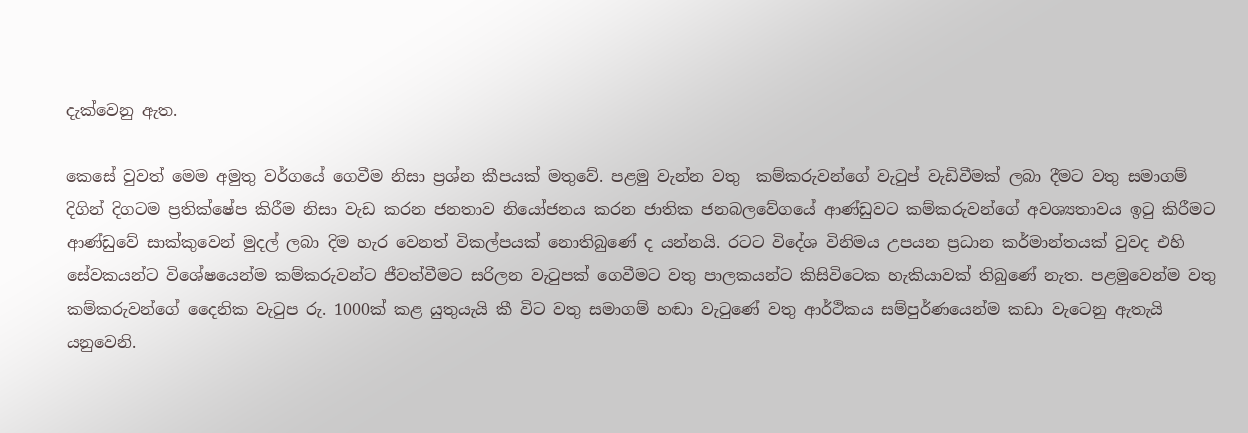දැක්වෙනු ඇත.

කෙසේ වුවත් මෙම අමුතු වර්ගයේ ගෙවීම නිසා ප්‍රශ්න කීපයක් මතුවේ. පළමු වැන්න වතු  කම්කරුවන්ගේ වැටුප් වැඩිවීමක් ලබා දීමට වතු සමාගම් දිගින් දිගටම ප්‍රතික්ෂේප කිරීම නිසා වැඩ කරන ජනතාව නියෝජනය කරන ජාතික ජනබලවේගයේ ආණ්ඩුවට කම්කරුවන්ගේ අවශ්‍යතාවය ඉටු කිරීමට ආණ්ඩුවේ සාක්කුවෙන් මුදල් ලබා දිම හැර වෙනත් විකල්පයක් නොතිබුණේ ද යන්නයි. රටට විදේශ විනිමය උපයන ප්‍රධාන කර්මාන්තයක් වුවද එහි සේවකයන්ට විශේෂයෙන්ම කම්කරුවන්ට ජීවත්වීමට සරිලන වැටුපක් ගෙවීමට වතු පාලකයන්ට කිසිවිටෙක හැකියාවක් තිබුණේ නැත. පළමුවෙන්ම වතු කම්කරුවන්ගේ දෛනික වැටුප රු. 1000ක් කළ යුතුයැයි කී විට වතු සමාගම් හඬා වැටුණේ වතු ආර්ථිකය සම්පුර්ණයෙන්ම කඩා වැටෙනු ඇතැයි යනුවෙනි.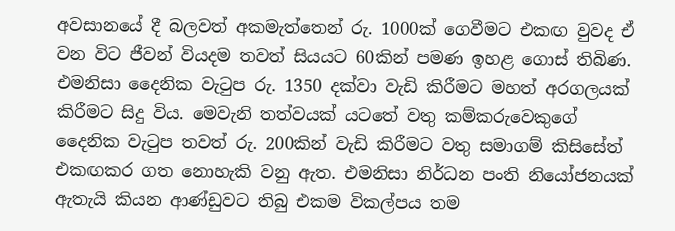අවසානයේ දී බලවත් අකමැත්තෙන් රු. 1000ක් ගෙවීමට එකඟ වුවද ඒ වන විට ජීවන් වියදම තවත් සියයට 60කින් පමණ ඉහළ ගොස් තිබිණ. එමනිසා දෛනික වැටුප රු. 1350 දක්වා වැඩි කිරීමට මහත් අරගලයක් කිරීමට සිදු විය. මෙවැනි තත්වයක් යටතේ වතු කම්කරුවෙකුගේ දෛනික වැටුප තවත් රු. 200කින් වැඩි කිරීමට වතු සමාගම් කිසිසේත් එකඟකර ගත නොහැකි වනු ඇත. එමනිසා නිර්ධන පංති නියෝජනයක් ඇතැයි කියන ආණ්ඩුවට තිබු එකම විකල්පය තම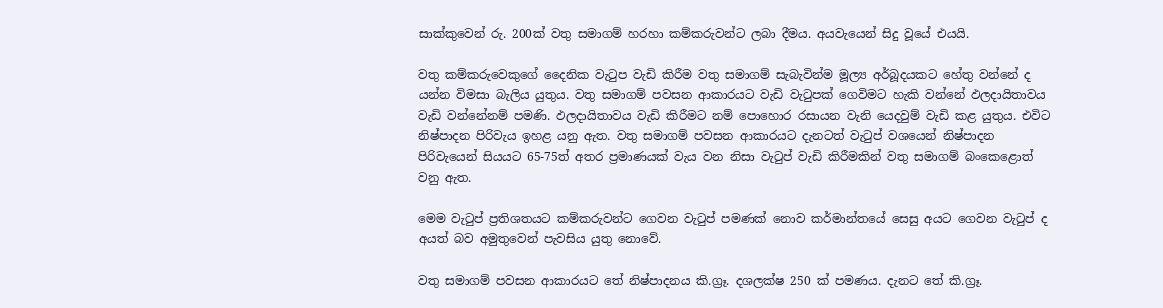සාක්කුවෙන් රු. 200ක් වතු සමාගම් හරහා කම්කරුවන්ට ලබා දීමය. අයවැයෙන් සිදු වූයේ එයයි.

වතු කම්කරුවෙකුගේ දෛනික වැටුප වැඩි කිරීම වතු සමාගම් සැබැවින්ම මූල්‍ය අර්බූදයකට හේතු වන්නේ ද යන්න විමසා බැලිය යුතුය. වතු සමාගම් පවසන ආකාරයට වැඩි වැටුපක් ගෙවිමට හැකි වන්නේ ඵලදායිතාවය වැඩි වන්නේනම් පමණි. ඵලදායිතාවය වැඩි කිරීමට නම් පොහොර රසායන වැනි යෙදවුම් වැඩි කළ යුතුය. එවිට නිෂ්පාදන පිරිවැය ඉහළ යනු ඇත. වතු සමාගම් පවසන ආකාරයට දැනටත් වැටුප් වශයෙන් නිෂ්පාදන පිරිවැයෙන් සියයට 65-75ත් අතර ප්‍රමාණයක් වැය වන නිසා වැටුප් වැඩි කිරීමකින් වතු සමාගම් බංකෙළොත් වනු ඇත.

මෙම වැටුප් ප්‍රතිශතයට කම්කරුවන්ට ගෙවන වැටුප් පමණක් නොව කර්මාන්තයේ සෙසු අයට ගෙවන වැටුප් ද අයත් බව අමුතුවෙන් පැවසිය යුතු නොවේ.

වතු සමාගම් පවසන ආකාරයට තේ නිෂ්පාදනය කි.ග්‍රෑ. දශලක්ෂ 250 ක් පමණය. දැනට තේ කි.ග්‍රෑ.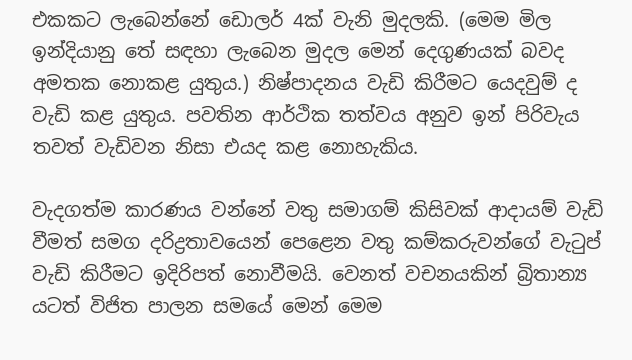එකකට ලැබෙන්නේ ඩොලර් 4ක් වැනි මුදලකි. (මෙම මිල ඉන්දියානු තේ සඳහා ලැබෙන මුදල මෙන් දෙගුණයක් බවද අමතක නොකළ යුතුය.) නිෂ්පාදනය වැඩි කිරීමට යෙදවුම් ද වැඩි කළ යුතුය. පවතින ආර්ථික තත්වය අනුව ඉන් පිරිවැය තවත් වැඩිවන නිසා එයද කළ නොහැකිය.

වැදගත්ම කාරණය වන්නේ වතු සමාගම් කිසිවක් ආදායම් වැඩි වීමත් සමග දරිද්‍රතාවයෙන් පෙළෙන වතු කම්කරුවන්ගේ වැටුප් වැඩි කිරීමට ඉදිරිපත් නොවීමයි. වෙනත් වචනයකින් බ්‍රිතාන්‍ය යටත් විජිත පාලන සමයේ මෙන් මෙම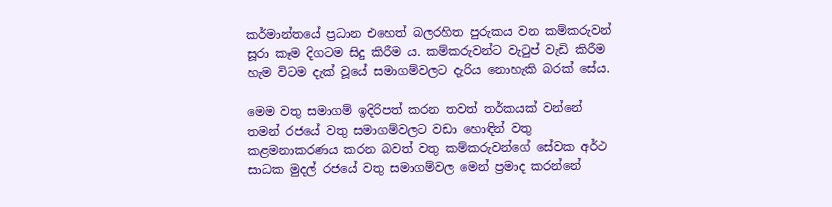කර්මාන්තයේ ප්‍රධාන එහෙත් බලරහිත පුරුකය වන කම්කරුවන් සූරා කෑම දිගටම සිදු කිරීම ය. කම්කරුවන්ට වැටුප් වැඩි කිරීම හැම විටම දැක් වූයේ සමාගම්වලට දැරිය නොහැකි බරක් සේය.

මෙම වතු සමාගම් ඉදිරිපත් කරන තවත් තර්කයක් වන්නේ තමන් රජයේ වතු සමාගම්වලට වඩා හොඳින් වතු කළමනාකරණය කරන බවත් වතු කම්කරුවන්ගේ සේවක අර්ථ සාධක මුදල් රජයේ වතු සමාගම්වල මෙන් ප්‍රමාද කරන්නේ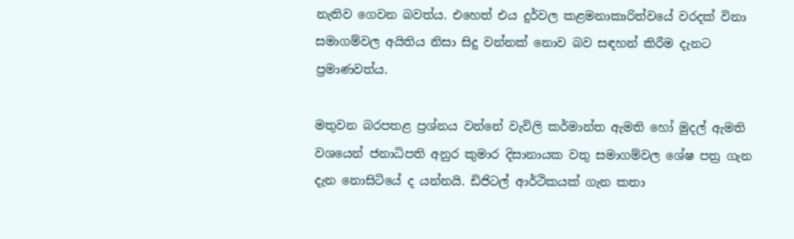නැතිව ගෙවන බවත්ය. එහෙත් එය දුර්වල කළමනාකාරිත්වයේ වරදක් විනා සමාගම්වල අයිතිය නිසා සිදු වන්නක් නොව බව සඳහන් කිරීම දැනට ප්‍රමාණවත්ය.

මතුවන බරපතළ ප්‍රශ්නය වන්නේ වැවිලි කර්මාන්ත ඇමති හෝ මුදල් ඇමති වශයෙන් ජනාධිපති අනුර කුමාර දිසානායක වතු සමාගම්වල ශේෂ පත්‍ර ගැන දැන නොසිටියේ ද යන්නයි. ඩිජිටල් ආර්ථිකයක් ගැන කතා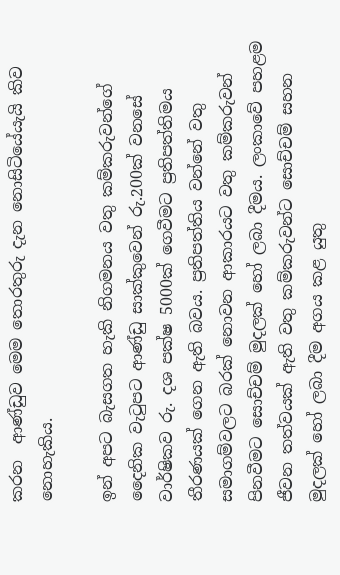කරන  ආණ්ඩුව මෙම තොරතුරු දැන නොසිටියේයැයි කිව නොහැකිය.

ඉන් අපට බැසගත හැකි නිගමනය වතු කම්කරුවන්ගේ දෛනික වැටුපට ආණ්ඩු සාක්කුවෙන් රු.200ක් වනසේ වාර්ෂිකව රු. දශ පක්ෂ 5000ක් ගෙවීමට ප්‍රතිපත්තිමය තීරණයක් ගෙන ඇති බවය. ප්‍රතිපත්තිය වන්නේ වතු සමාගම්වලට බරක් නොවන ආකාරයට වතු කම්කරුවන් පිනවීමට සොච්චම් මුදලක් හෝ ලබා දීමය. ලංකාවේ පහළම ජීවන තත්වයක් ඇති වතු කම්කරුවන්ට සොච්චම් සහන මුදලක් හෝ ලබා දීම අගය කළ යුතු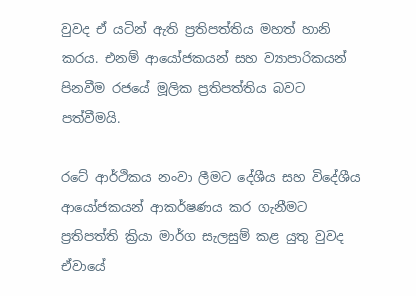වුවද ඒ යටින් ඇති ප්‍රතිපත්තිය මහත් හානි කරය. එනම් ආයෝජකයන් සහ ව්‍යාපාරිකයන් පිනවීම රජයේ මූලික ප්‍රතිපත්තිය බවට පත්වීමයි.

රටේ ආර්ථිකය නංවා ලීමට දේශීය සහ විදේශීය ආයෝජකයන් ආකර්ෂණය කර ගැනීමට ප්‍රතිපත්ති ක්‍රියා මාර්ග සැලසුම් කළ යුතු වුවද ඒවායේ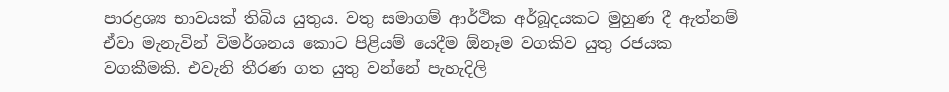පාරද්‍රශ්‍ය භාවයක් තිබිය යුතුය. වතු සමාගම් ආර්ථික අර්බූදයකට මුහුණ දී ඇත්නම් ඒවා මැනැවින් විමර්ශනය කොට පිළියම් යෙදීම ඕනෑම වගකිව යුතු රජයක වගකීමකි. එවැනි තීරණ ගත යුතු වන්නේ පැහැදිලි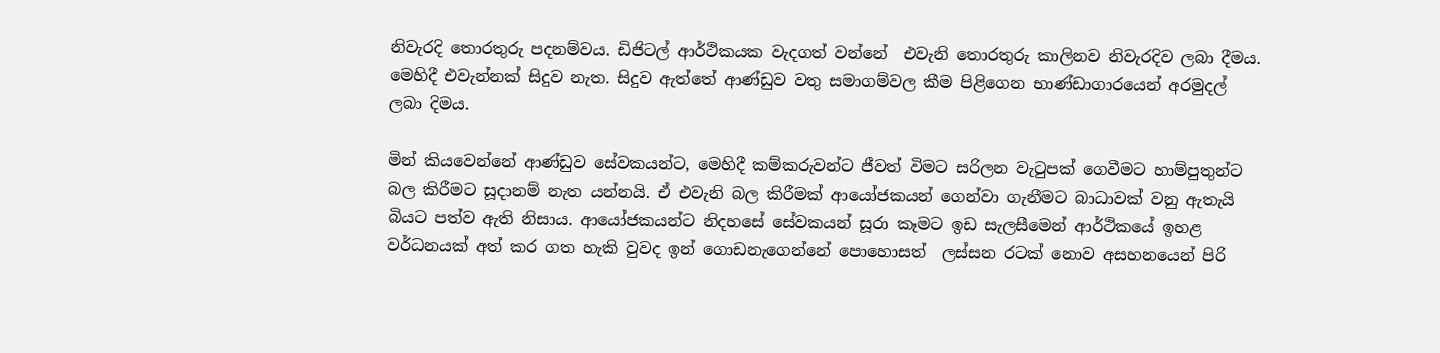නිවැරදි තොරතුරු පදනම්වය. ඩිජිටල් ආර්ථිකයක වැදගත් වන්නේ  එවැනි තොරතුරු කාලිනව නිවැරදිව ලබා දීමය. මෙහිදී එවැන්නක් සිදුව නැත. සිදුව ඇත්තේ ආණ්ඩුව වතු සමාගම්වල කීම පිළිගෙන භාණ්ඩාගාරයෙන් අරමුදල් ලබා දිමය.

මින් කියවෙන්නේ ආණ්ඩුව සේවකයන්ට, මෙහිදී කම්කරුවන්ට ජීවත් විමට සරිලන වැටුපක් ගෙවීමට හාම්පුතුන්ට බල කිරීමට සූදානම් නැත යන්නයි. ඒ එවැනි බල කිරීමක් ආයෝජකයන් ගෙන්වා ගැනීමට බාධාවක් වනු ඇතැයි බියට පත්ව ඇති නිසාය. ආයෝජකයන්ට නිදහසේ සේවකයන් සූරා කෑමට ඉඩ සැලසීමෙන් ආර්ථිකයේ ඉහළ වර්ධනයක් අත් කර ගත හැකි වුවද ඉන් ගොඩනැගෙන්නේ පොහොසත්  ලස්සන රටක් නොව අසහනයෙන් පිරි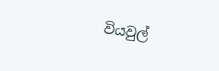වියවුල්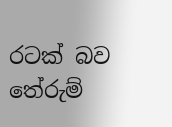රටක් බව තේරුම්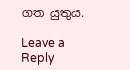ගත යුතුය.

Leave a Reply